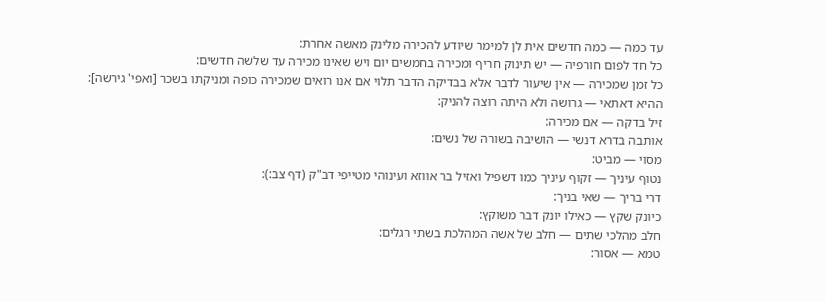עד כמה — כמה חדשים אית לן למימר שיודע להכירה מלינק מאשה אחרת:
כל חד לפום חורפיה — יש תינוק חריף ומכירה בחמשים יום ויש שאינו מכירה עד שלשה חדשים:
כל זמן שמכירה — אין שיעור לדבר אלא בבדיקה הדבר תלוי אם אנו רואים שמכירה כופה ומניקתו בשכר [ואפי' גירשה]:
ההיא דאתאי — גרושה ולא היתה רוצה להניק:
זיל בדקה — אם מכירה:
אותבה בדרא דנשי — הושיבה בשורה של נשים:
מסוי — מביט:
נטוף עיניך — זקוף עיניך כמו דשפיל ואזיל בר אווזא ועינוהי מטייפי דב"ק (דף צב:):
דרי בריך — שאי בניך:
כיונק שקץ — כאילו יונק דבר משוקץ:
חלב מהלכי שתים — חלב של אשה המהלכת בשתי רגלים:
טמא — אסור: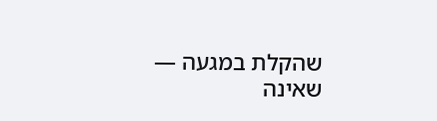שהקלת במגעה — שאינה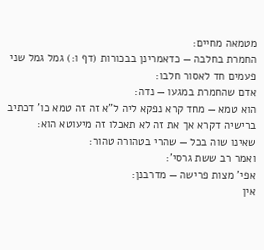מטמאה מחיים:
החמרת בחלבה — כדאמרינן בבכורות (דף ו:) גמל גמל שני פעמים חד לאסור חלבו:
אדם שהחמרת במגעו — נדה:
הוא טמא — מחד קרא נפקא ליה ל"א זה זה טמא כו' דכתיב ברישיה דקרא אך את זה לא תאכלו זה מיעוטא הוא:
שאינו שוה בכל — שהרי בטהורה טהור:
ואמר רב ששת גרסי':
אפי' מצות פרישה — מדרבנן:
אין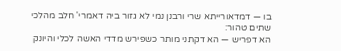בו — דמדאורייתא שרי ורבנן נמי לא גזור ביה דאמרי' חלב מהלכי שתים טהור:
הא דפריש — הא דקתני מותר כשפירש מדדי האשה לכלי והיונק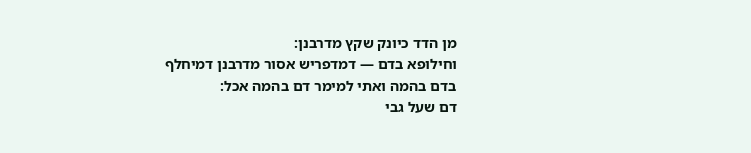מן הדד כיונק שקץ מדרבנן:
וחילופא בדם — דמדפריש אסור מדרבנן דמיחלף בדם בהמה ואתי למימר דם בהמה אכל:
דם שעל גבי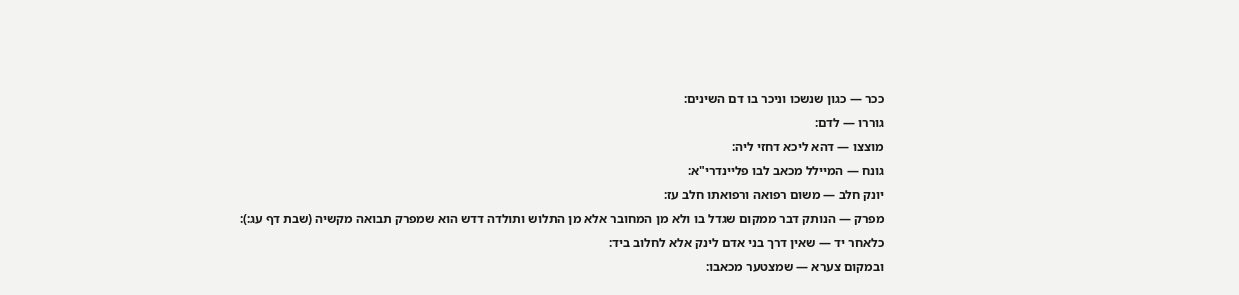ככר — כגון שנשכו וניכר בו דם השינים:
גוררו — לדם:
מוצצו — דהא ליכא דחזי ליה:
גונח — המיילל מכאב לבו פליינדרי"א:
יונק חלב — משום רפואה ורפואתו חלב עז:
מפרק — הנותק דבר ממקום שגדל בו ולא מן המחובר אלא מן התלוש ותולדה דדש הוא שמפרק תבואה מקשיה (שבת דף עג:):
כלאחר יד — שאין דרך בני אדם לינק אלא לחלוב ביד:
ובמקום צערא — שמצטער מכאבו: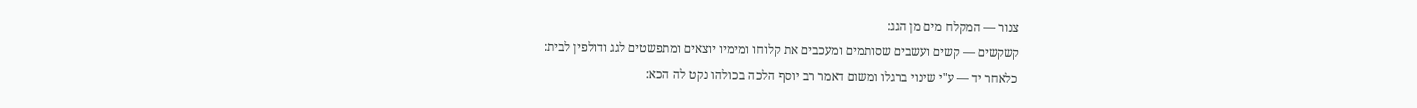צנור — המקלח מים מן הגג:
קשקשים — קשים ועשבים שסותמים ומעכבים את קלוחו ומימיו יוצאים ומתפשטים לגג ודולפין לבית:
כלאחר יד — ע"י שינוי ברגלו ומשום דאמר רב יוסף הלכה בכולהו נקט לה הכא: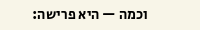וכמה — היא פרישה: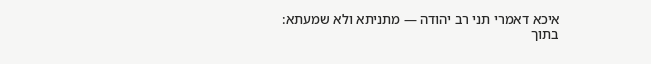איכא דאמרי תני רב יהודה — מתניתא ולא שמעתא:
בתוך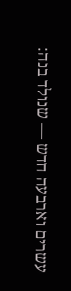עשרים וארבעה חדש — שנולד בנה: